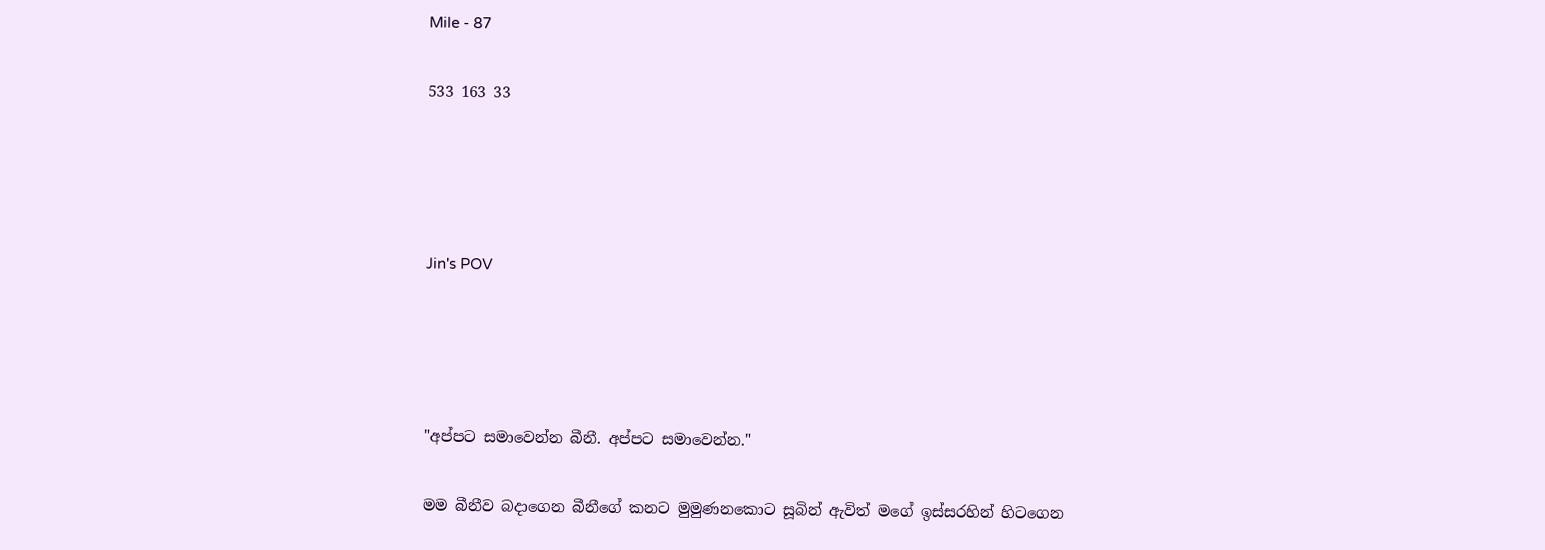Mile - 87

533 163 33




Jin's POV




"අප්පට සමාවෙන්න බීනී. අප්පට සමාවෙන්න."

මම බීනීව බදාගෙන බීනීගේ කනට මුමුණනකොට සූබින් ඇවිත් මගේ ඉස්සරහින් හිටගෙන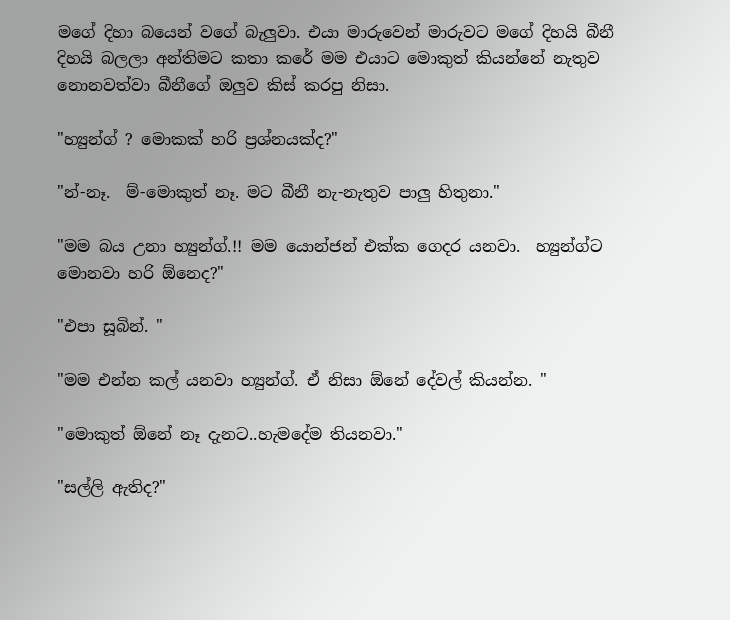මගේ දිහා බයෙන් වගේ බැලුවා. එයා මාරුවෙන් මාරුවට මගේ දිහයි බීනී දිහයි බලලා අන්තිමට කතා කරේ මම එයාට මොකුත් කියන්නේ නැතුව නොනවත්වා බීනීගේ ඔලුව කිස් කරපු නිසා.

"හ්‍යුන්ග් ? මොකක් හරි ප්‍රශ්නයක්ද?"

"න්-නෑ.  ම්-මොකුත් නෑ. මට බීනී නැ-නැතුව පාලු හිතුනා."

"මම බය උනා හ්‍යුන්ග්.!! මම යොන්ජන් එක්ක ගෙදර යනවා.  හ්‍යුන්ග්ට මොනවා හරි ඕනෙද?"

"එපා සූබින්. "

"මම එන්න කල් යනවා හ්‍යුන්ග්. ඒ නිසා ඕනේ දේවල් කියන්න. "

"මොකුත් ඕනේ නෑ දැනට..හැමදේම තියනවා."

"සල්ලි ඇතිද?"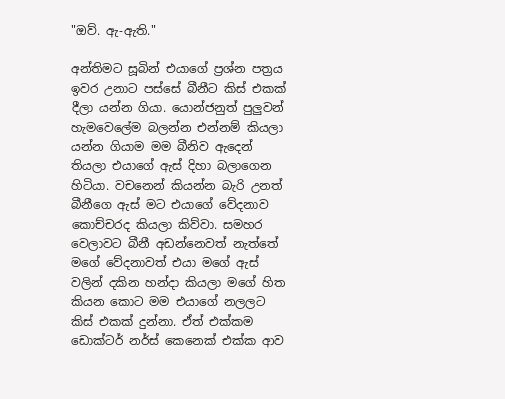"ඔව්. ඇ-ඇති."

අන්‍තිමට සූබින් එයාගේ ප්‍රශ්න පත්‍රය ඉවර උනාට පස්සේ බීනීට කිස් එකක් දීලා යන්න ගියා. යොන්ජනුත් පුලුවන් හැමවෙලේම බලන්න එන්නම් කියලා යන්න ගියාම මම බීනිව ඇදෙන් තියලා එයාගේ ඇස් දිහා බලාගෙන හිටියා. වචනෙන් කියන්න බැරි උනත් බීනීගෙ ඇස් මට එයාගේ වේදනාව කොච්චරද කියලා කිව්වා. සමහර වෙලාවට බීනී අඩන්නෙවත් නැත්තේ මගේ වේදනාවත් එයා මගේ ඇස් වලින් දකින හන්දා කියලා මගේ හිත කියන කොට මම එයාගේ නලලට කිස් එකක් දුන්නා. ඒත් එක්කම ඩොක්ටර් නර්ස් කෙනෙක් එක්ක ආව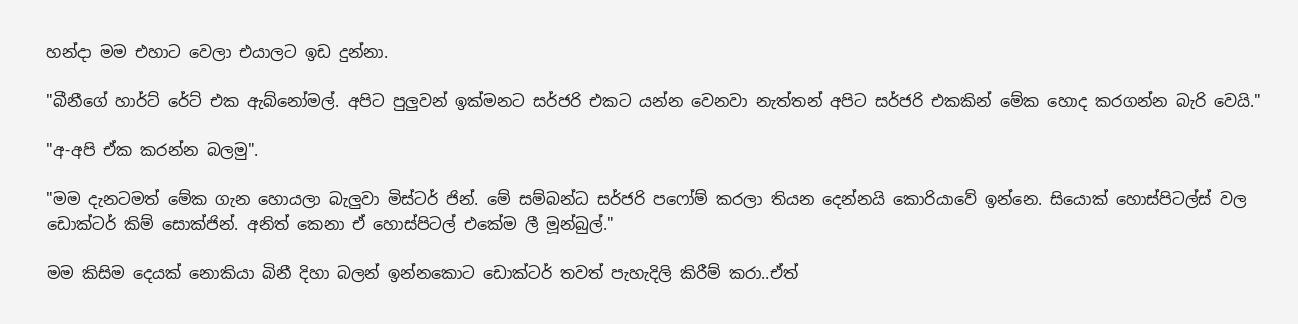හන්දා මම එහාට වෙලා එයාලට ඉඩ දුන්නා.

"බීනීගේ හාර්ට් රේට් එක ඇබ්නෝමල්. අපිට පුලුවන් ඉක්මනට සර්ජරි එකට යන්න වෙනවා නැත්තන් අපිට සර්ජරි එකකින් මේක හොද කරගන්න බැරි වෙයි."

"අ-අපි ඒක කරන්න බලමු".

"මම දැනටමත් මේක ගැන හොයලා බැලුවා මිස්ටර් ජින්. මේ සම්බන්ධ සර්ජරි පෆෝම් කරලා තියන දෙන්නයි කොරියාවේ ඉන්නෙ. සියොක් හොස්පිටල්ස් වල ඩොක්ටර් කිම් සොක්ජින්. අනිත් කෙනා ඒ හොස්පිටල් එකේම ලී මූන්බුල්."

මම කිසිම දෙයක් නොකියා බිනී දිහා බලන් ඉන්නකොට ඩොක්ටර් තවත් පැහැදිලි කිරීම් කරා..ඒත්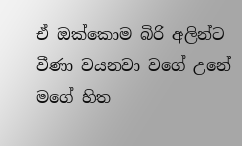ඒ ඔක්කොම බිරි අලින්ට වීණා වයනවා වගේ උනේ මගේ හිත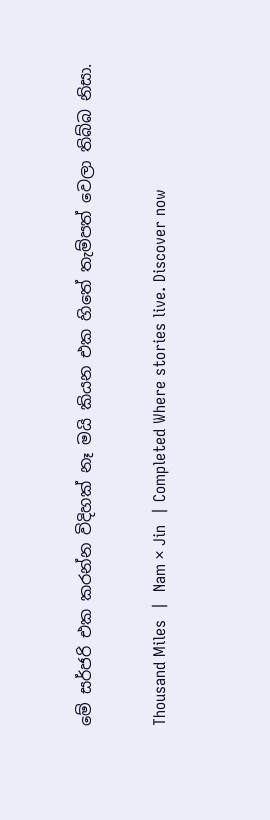මේ සර්ජරි එක කරන්න විදිහක් නෑ මයි කියන එක හිතේ තැම්පත් වෙලා තිබ්බ නිසා.

Thousand Miles  |  Nam × Jin  | Completed Where stories live. Discover now